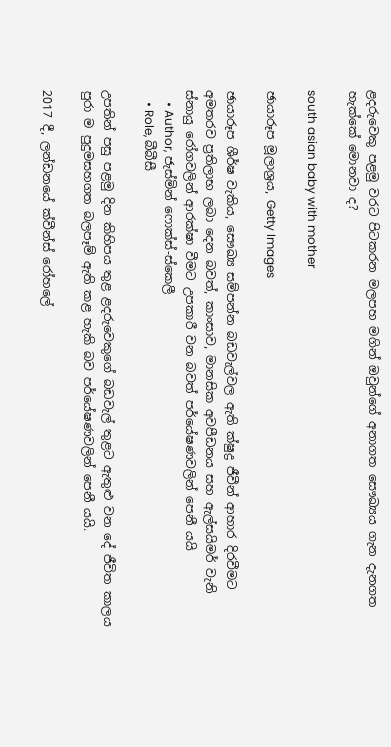ළදරුවෙකු පළමු වරට පිටකරන මලපහ මගින් ඔවුන්ගේ අනාගත සෞඛ්‍යය ගැන දැනගත හැක්කේ මොනවා ද?

south asian baby with mother

ඡායාරූප මූලාශ්‍රය, Getty Images

ඡායාරූප ශීර්ෂ වැකිය, සෞඛ්‍ය සම්පන්න බඩවැල්වල ඇති ක්ෂුද්‍ර ජීවීන් ආහාර දිරවීමට අමතරව ප්‍රතිලාභ ලබා දෙන බවත්, කාංසාව, මානසික අවපීඩනය සහ ඇල්සයිමර් වැනි ස්නායු රෝගවලින් ආරක්ෂා වීමට උපකාරී වන බවත් පර්යේෂණවලින් පෙනී යයි
    • Author, ජැස්මින් ෆොක්ස්-ස්කෙලී
    • Role, බීබීසී

උපතින් පසු පළමු දින කිහිපය තුළ ළදරුවෙකුගේ බඩවැල් තුළට ඇතුළු වන දේ ජීවිත කාලය පුරා ම පුදුමසහගත බලපෑම් ඇති කළ හැකි බව පර්යේෂණවලින් පෙනී යයි.

2017 දී, ලන්ඩනයේ ක්වීන්ස් රෝහලේ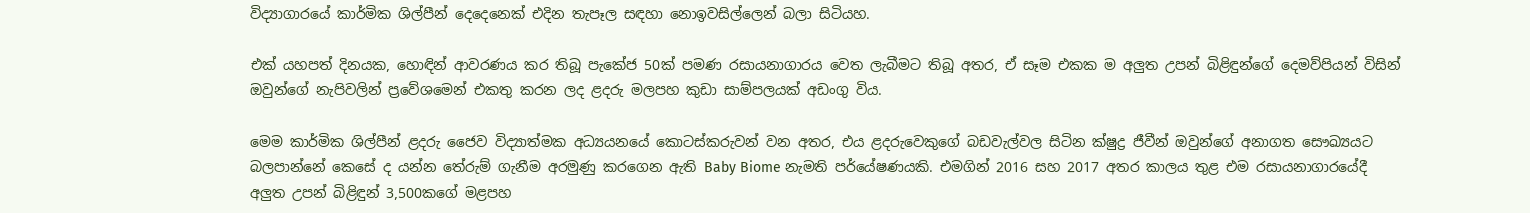විද්‍යාගාරයේ කාර්මික ශිල්පීන් දෙදෙනෙක් එදින තැපෑල සඳහා නොඉවසිල්ලෙන් බලා සිටියහ.

එක් යහපත් දිනයක, හොඳින් ආවරණය කර තිබූ පැකේජ 50ක් පමණ රසායනාගාරය වෙත ලැබීමට තිබූ අතර, ඒ සෑම එකක ම අලුත උපන් බිළිඳුන්ගේ දෙමව්පියන් විසින් ඔවුන්ගේ නැපිවලින් ප්‍රවේශමෙන් එකතු කරන ලද ළදරු මලපහ කුඩා සාම්පලයක් අඩංගු විය.

මෙම කාර්මික ශිල්පීන් ළදරු ජෛව විද්‍යාත්මක අධ්‍යයනයේ කොටස්කරුවන් වන අතර, එය ළදරුවෙකුගේ බඩවැල්වල සිටින ක්ෂුද්‍ර ජීවීන් ඔවුන්ගේ අනාගත සෞඛ්‍යයට බලපාන්නේ කෙසේ ද යන්න තේරුම් ගැනීම අරමුණු කරගෙන ඇති Baby Biome නැමති පර්යේෂණයකි. එමගින් 2016 සහ 2017 අතර කාලය තුළ එම රසායනාගාරයේදී අලුත උපන් බිළිඳුන් 3,500කගේ මළපහ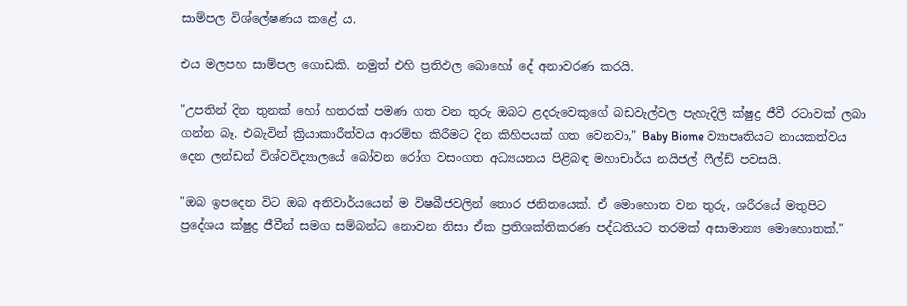සාම්පල විශ්ලේෂණය කළේ ය.

එය මලපහ සාම්පල ගොඩකි. නමුත් එහි ප්‍රතිඵල බොහෝ දේ අනාවරණ කරයි.

"උපතින් දින තුනක් හෝ හතරක් පමණ ගත වන තුරු ඔබට ළදරුවෙකුගේ බඩවැල්වල පැහැදිලි ක්ෂුද්‍ර ජීවී රටාවක් ලබා ගන්න බෑ. එබැවින් ක්‍රියාකාරීත්වය ආරම්භ කිරීමට දින කිහිපයක් ගත වෙනවා," Baby Biome ව්‍යාපෘතියට නායකත්වය දෙන ලන්ඩන් විශ්වවිද්‍යාලයේ බෝවන රෝග වසංගත අධ්‍යයනය පිළිබඳ මහාචාර්ය නයිජල් ෆීල්ඩ් පවසයි.

"ඔබ ඉපදෙන විට ඔබ අනිවාර්යයෙන් ම විෂබීජවලින් තොර ජනිතයෙක්. ඒ මොහොත වන තුරු, ශරීරයේ මතුපිට ප්‍රදේශය ක්ෂුද්‍ර ජීවීන් සමග සම්බන්ධ නොවන නිසා ඒක ප්‍රතිශක්තිකරණ පද්ධතියට තරමක් අසාමාන්‍ය මොහොතක්."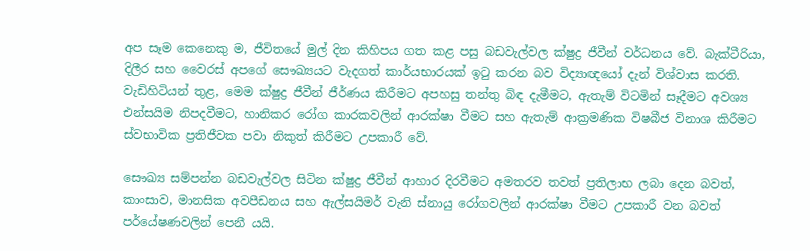අප සෑම කෙනෙකු ම, ජීවිතයේ මුල් දින කිහිපය ගත කළ පසු බඩවැල්වල ක්ෂුද්‍ර ජීවීන් වර්ධනය වේ. බැක්ටීරියා, දිලීර සහ වෛරස් අපගේ සෞඛ්‍යයට වැදගත් කාර්යභාරයක් ඉටු කරන බව විද්‍යාඥයෝ දැන් විශ්වාස කරති. වැඩිහිටියන් තුළ, මෙම ක්ෂුද්‍ර ජීවීන් ජීර්ණය කිරීමට අපහසු තන්තු බිඳ දැමීමට, ඇතැම් විටමින් සෑදීමට අවශ්‍ය එන්සයිම නිපදවීමට, හානිකර රෝග කාරකවලින් ආරක්ෂා වීමට සහ ඇතැම් ආක්‍රමණික විෂබීජ විනාශ කිරීමට ස්වභාවික ප්‍රතිජීවක පවා නිකුත් කිරීමට උපකාරී වේ.

සෞඛ්‍ය සම්පන්න බඩවැල්වල සිටින ක්ෂුද්‍ර ජීවීන් ආහාර දිරවීමට අමතරව තවත් ප්‍රතිලාභ ලබා දෙන බවත්, කාංසාව, මානසික අවපීඩනය සහ ඇල්සයිමර් වැනි ස්නායු රෝගවලින් ආරක්ෂා වීමට උපකාරී වන බවත් පර්යේෂණවලින් පෙනී යයි.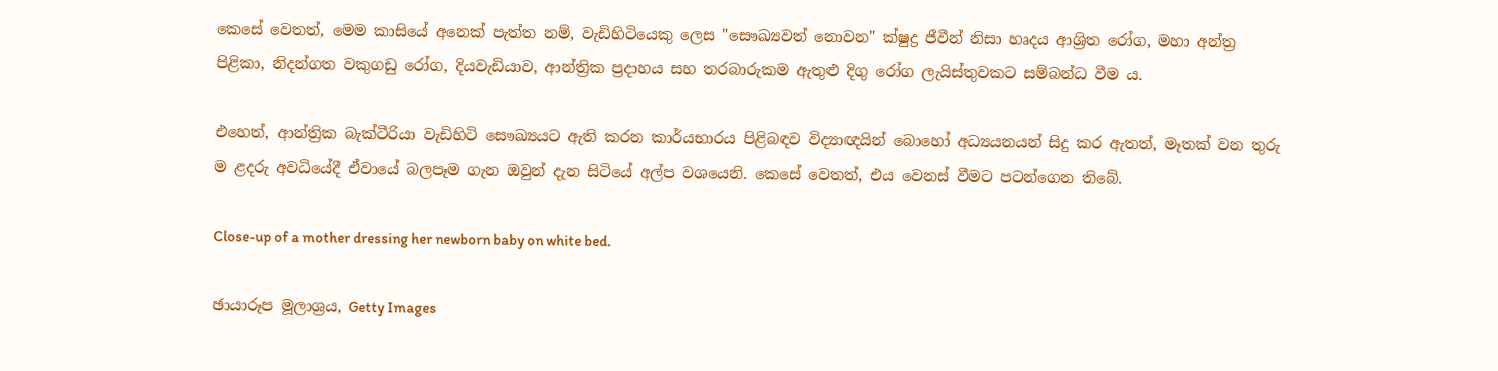කෙසේ වෙතත්, මෙම කාසියේ අනෙක් පැත්ත නම්, වැඩිහිටියෙකු ලෙස "සෞඛ්‍යවත් නොවන" ක්ෂුද්‍ර ජීවීන් නිසා හෘදය ආශ්‍රිත රෝග, මහා අන්ත්‍ර පිළිකා, නිදන්ගත වකුගඩු රෝග, දියවැඩියාව, ආන්ත්‍රික ප්‍රදාහය සහ තරබාරුකම ඇතුළු දිගු රෝග ලැයිස්තුවකට සම්බන්ධ වීම ය.

එහෙත්, ආන්ත්‍රික බැක්ටීරියා වැඩිහිටි සෞඛ්‍යයට ඇති කරන කාර්යභාරය පිළිබඳව විද්‍යාඥයින් බොහෝ අධ්‍යයනයන් සිදු කර ඇතත්, මෑතක් වන තුරු ම ළදරු අවධියේදී ඒවායේ බලපෑම ගැන ඔවුන් දැන සිටියේ අල්ප වශයෙනි. කෙසේ වෙතත්, එය වෙනස් වීමට පටන්ගෙන තිබේ.

Close-up of a mother dressing her newborn baby on white bed.

ඡායාරූප මූලාශ්‍රය, Getty Images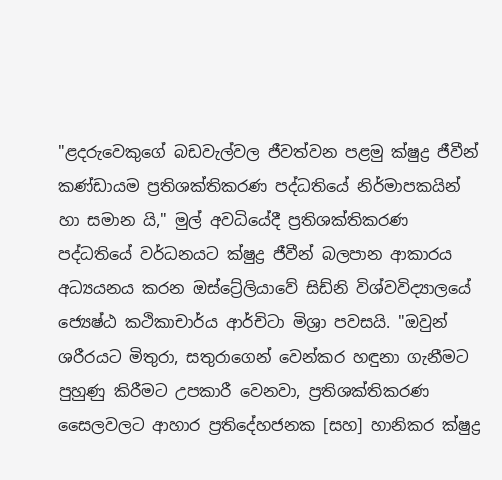"ළදරුවෙකුගේ බඩවැල්වල ජීවත්වන පළමු ක්ෂුද්‍ර ජීවීන් කණ්ඩායම ප්‍රතිශක්තිකරණ පද්ධතියේ නිර්මාපකයින් හා සමාන යි," මුල් අවධියේදී ප්‍රතිශක්තිකරණ පද්ධතියේ වර්ධනයට ක්ෂුද්‍ර ජීවීන් බලපාන ආකාරය අධ්‍යයනය කරන ඔස්ට්‍රේලියාවේ සිඩ්නි විශ්වවිද්‍යාලයේ ජ්‍යෙෂ්ඨ කථිකාචාර්ය ආර්චිටා මිශ්‍රා පවසයි. "ඔවුන් ශරීරයට මිතුරා, සතුරාගෙන් වෙන්කර හඳුනා ගැනීමට පුහුණු කිරීමට උපකාරී වෙනවා, ප්‍රතිශක්තිකරණ සෛලවලට ආහාර ප්‍රතිදේහජනක [සහ] හානිකර ක්ෂුද්‍ර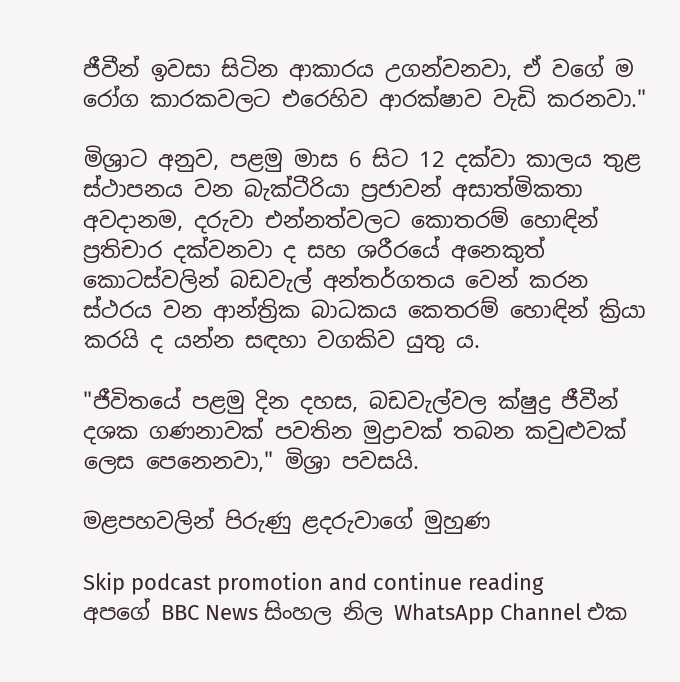ජීවීන් ඉවසා සිටින ආකාරය උගන්වනවා, ඒ වගේ ම රෝග කාරකවලට එරෙහිව ආරක්ෂාව වැඩි කරනවා."

මිශ්‍රාට අනුව, පළමු මාස 6 සිට 12 දක්වා කාලය තුළ ස්ථාපනය වන බැක්ටීරියා ප්‍රජාවන් අසාත්මිකතා අවදානම, දරුවා එන්නත්වලට කොතරම් හොඳින් ප්‍රතිචාර දක්වනවා ද සහ ශරීරයේ අනෙකුත් කොටස්වලින් බඩවැල් අන්තර්ගතය වෙන් කරන ස්ථරය වන ආන්ත්‍රික බාධකය කෙතරම් හොඳින් ක්‍රියා කරයි ද යන්න සඳහා වගකිව යුතු ය.

"ජීවිතයේ පළමු දින දහස, බඩවැල්වල ක්ෂුද්‍ර ජීවීන් දශක ගණනාවක් පවතින මුද්‍රාවක් තබන කවුළුවක් ලෙස පෙනෙනවා," මිශ්‍රා පවසයි.

මළපහවලින් පිරුණු ළදරුවාගේ මුහුණ

Skip podcast promotion and continue reading
අපගේ BBC News සිංහල නිල WhatsApp Channel එක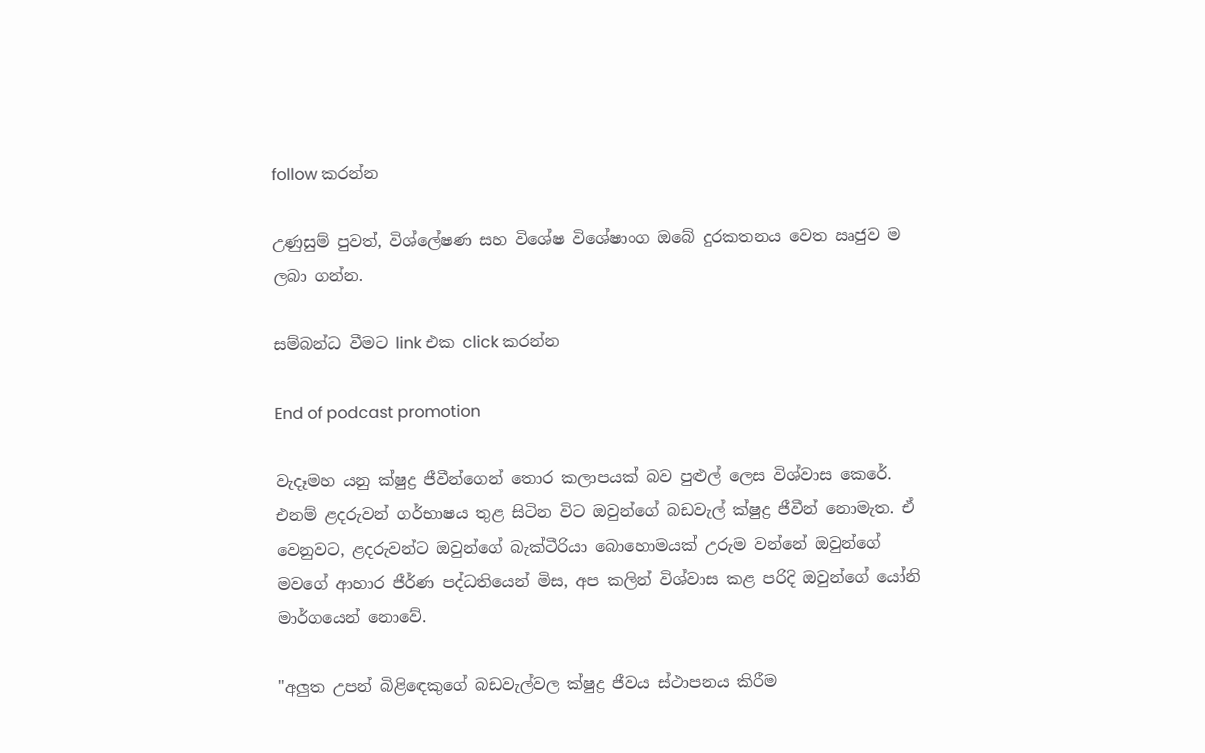follow කරන්න

උණුසුම් පුවත්, විශ්ලේෂණ සහ විශේෂ විශේෂාංග ඔබේ දුරකතනය වෙත ඍජුව ම ලබා ගන්න.

සම්බන්ධ වීමට link එක click කරන්න

End of podcast promotion

වැදෑමහ යනු ක්ෂුද්‍ර ජීවීන්ගෙන් තොර කලාපයක් බව පුළුල් ලෙස විශ්වාස කෙරේ. එනම් ළදරුවන් ගර්භාෂය තුළ සිටින විට ඔවුන්ගේ බඩවැල් ක්ෂුද්‍ර ජීවීන් නොමැත. ඒ වෙනුවට, ළදරුවන්ට ඔවුන්ගේ බැක්ටීරියා බොහොමයක් උරුම වන්නේ ඔවුන්ගේ මවගේ ආහාර ජීර්ණ පද්ධතියෙන් මිස, අප කලින් විශ්වාස කළ පරිදි ඔවුන්ගේ යෝනි මාර්ගයෙන් නොවේ.

"අලුත උපන් බිළිඳෙකුගේ බඩවැල්වල ක්ෂුද්‍ර ජීවය ස්ථාපනය කිරීම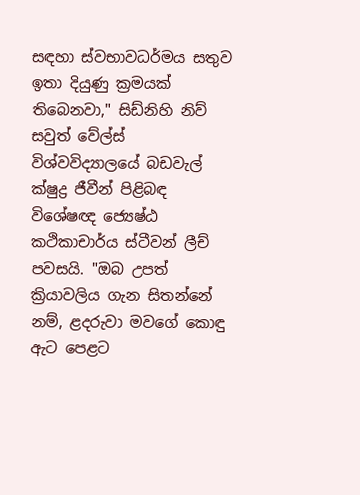සඳහා ස්වභාවධර්මය සතුව ඉතා දියුණු ක්‍රමයක් තිබෙනවා," සිඩ්නිහි නිව් සවුත් වේල්ස් විශ්වවිද්‍යාලයේ බඩවැල් ක්ෂුද්‍ර ජීවීන් පිළිබඳ විශේෂඥ ජ්‍යෙෂ්ඨ කථිකාචාර්ය ස්ටීවන් ලීච් පවසයි. "ඔබ උපත් ක්‍රියාවලිය ගැන සිතන්නේ නම්, ළදරුවා මවගේ කොඳු ඇට පෙළට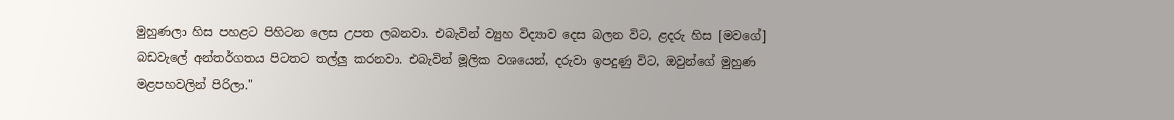මුහුණලා හිස පහළට පිහිටන ලෙස උපත ලබනවා. එබැවින් ව්‍යුහ විද්‍යාව දෙස බලන විට, ළදරු හිස [මවගේ] බඩවැලේ අන්තර්ගතය පිටතට තල්ලු කරනවා. එබැවින් මූලික වශයෙන්, දරුවා ඉපදුණු විට, ඔවුන්ගේ මුහුණ මළපහවලින් පිරිලා."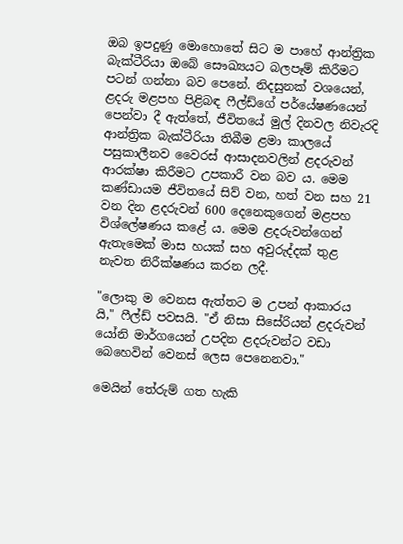ඔබ ඉපදුණු මොහොතේ සිට ම පාහේ ආන්ත්‍රික බැක්ටීරියා ඔබේ සෞඛ්‍යයට බලපෑම් කිරීමට පටන් ගන්නා බව පෙනේ. නිදසුනක් වශයෙන්, ළදරු මළපහ පිළිබඳ ෆීල්ඩ්ගේ පර්යේෂණයෙන් පෙන්වා දී ඇත්තේ, ජීවිතයේ මුල් දිනවල නිවැරදි ආන්ත්‍රික බැක්ටීරියා තිබීම ළමා කාලයේ පසුකාලීනව වෛරස් ආසාදනවලින් ළදරුවන් ආරක්ෂා කිරීමට උපකාරී වන බව ය. මෙම කණ්ඩායම ජීවිතයේ සිව් වන, හත් වන සහ 21 වන දින ළදරුවන් 600 දෙනෙකුගෙන් මළපහ විශ්ලේෂණය කළේ ය. මෙම ළදරුවන්ගෙන් ඇතැමෙක් මාස හයක් සහ අවුරුද්දක් තුළ නැවත නිරීක්ෂණය කරන ලදී.

"ලොකු ම වෙනස ඇත්තට ම උපන් ආකාරය යි," ෆීල්ඩ් පවසයි. "ඒ නිසා සිසේරියන් ළදරුවන් යෝනි මාර්ගයෙන් උපදින ළදරුවන්ට වඩා බෙහෙවින් වෙනස් ලෙස පෙනෙනවා."

මෙයින් තේරුම් ගත හැකි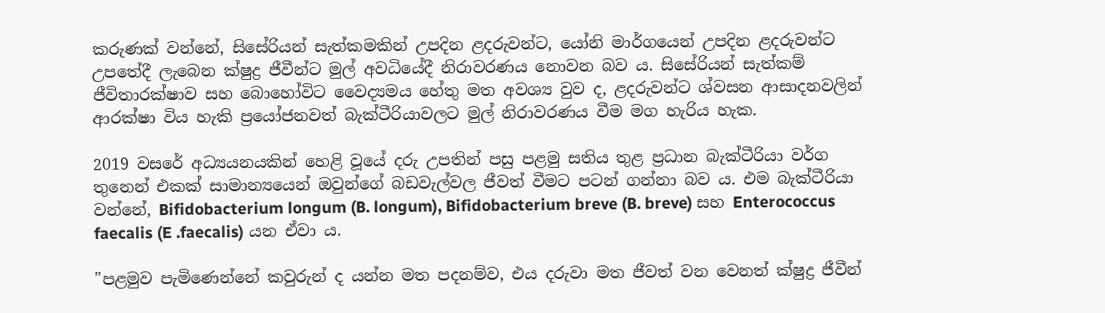කරුණක් වන්නේ, සිසේරියන් සැත්කමකින් උපදින ළදරුවන්ට, යෝනි මාර්ගයෙන් උපදින ළදරුවන්ට උපතේදී ලැබෙන ක්ෂුද්‍ර ජීවීන්ට මුල් අවධියේදී නිරාවරණය නොවන බව ය. සිසේරියන් සැත්කම් ජීවිතාරක්ෂාව සහ බොහෝවිට වෛද්‍යමය හේතු මත අවශ්‍ය වුව ද, ළදරුවන්ට ශ්වසන ආසාදනවලින් ආරක්ෂා විය හැකි ප්‍රයෝජනවත් බැක්ටීරියාවලට මුල් නිරාවරණය වීම මග හැරිය හැක.

2019 වසරේ අධ්‍යයනයකින් හෙළි වූයේ දරු උපතින් පසු පළමු සතිය තුළ ප්‍රධාන බැක්ටීරියා වර්ග තුනෙන් එකක් සාමාන්‍යයෙන් ඔවුන්ගේ බඩවැල්වල ජීවත් වීමට පටන් ගන්නා බව ය. එම බැක්ටීරියා වන්නේ, Bifidobacterium longum (B. longum), Bifidobacterium breve (B. breve) සහ Enterococcus faecalis (E .faecalis) යන ඒවා ය.

"පළමුව පැමිණෙන්නේ කවුරුන් ද යන්න මත පදනම්ව, එය දරුවා මත ජීවත් වන වෙනත් ක්ෂුද්‍ර ජීවීන්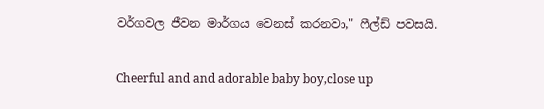වර්ගවල ජීවන මාර්ගය වෙනස් කරනවා," ෆීල්ඩ් පවසයි.

Cheerful and and adorable baby boy,close up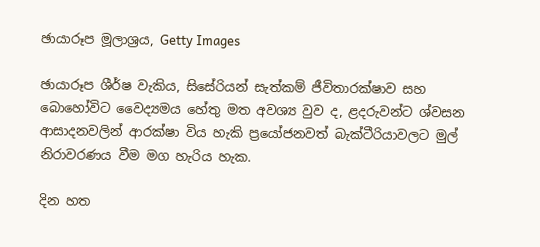ඡායාරූප මූලාශ්‍රය, Getty Images

ඡායාරූප ශීර්ෂ වැකිය, සිසේරියන් සැත්කම් ජීවිතාරක්ෂාව සහ බොහෝවිට වෛද්‍යමය හේතු මත අවශ්‍ය වුව ද, ළදරුවන්ට ශ්වසන ආසාදනවලින් ආරක්ෂා විය හැකි ප්‍රයෝජනවත් බැක්ටීරියාවලට මුල් නිරාවරණය වීම මග හැරිය හැක.

දින හත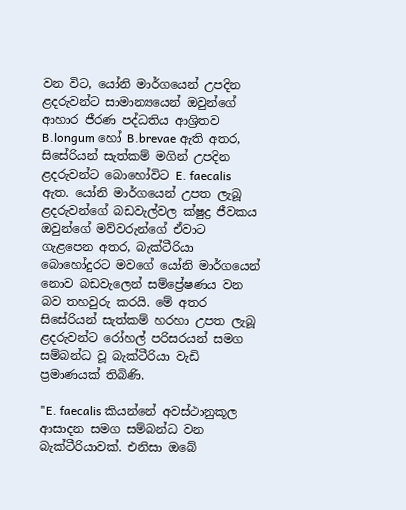වන විට, යෝනි මාර්ගයෙන් උපදින ළදරුවන්ට සාමාන්‍යයෙන් ඔවුන්ගේ ආහාර ජීරණ පද්ධතිය ආශ්‍රිතව B.longum හෝ B.brevae ඇති අතර, සිසේරියන් සැත්කම් මගින් උපදින ළදරුවන්ට බොහෝවිට E. faecalis ඇත. යෝනි මාර්ගයෙන් උපත ලැබූ ළදරුවන්ගේ බඩවැල්වල ක්ෂුද්‍ර ජීවකය ඔවුන්ගේ මව්වරුන්ගේ ඒවාට ගැළපෙන අතර, බැක්ටීරියා බොහෝදුරට මවගේ යෝනි මාර්ගයෙන් නොව බඩවැලෙන් සම්ප්‍රේෂණය වන බව තහවුරු කරයි. මේ අතර සිසේරියන් සැත්කම් හරහා උපත ලැබූ ළදරුවන්ට රෝහල් පරිසරයන් සමග සම්බන්ධ වූ බැක්ටීරියා වැඩි ප්‍රමාණයක් තිබිණි.

"E. faecalis කියන්නේ අවස්ථානුකූල ආසාදන සමග සම්බන්ධ වන බැක්ටීරියාවක්. එනිසා ඔබේ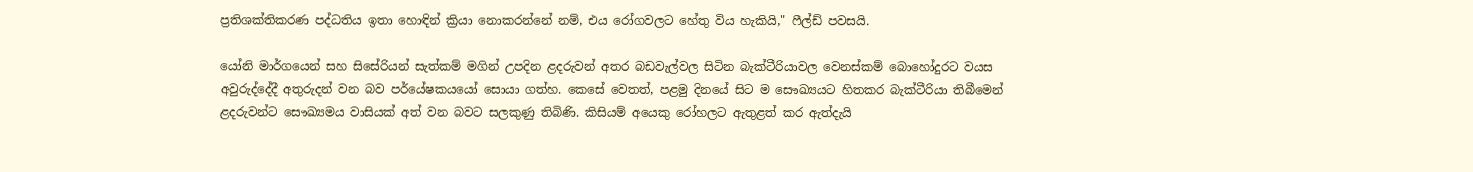ප්‍රතිශක්තිකරණ පද්ධතිය ඉතා හොඳින් ක්‍රියා නොකරන්නේ නම්, එය රෝගවලට හේතු විය හැකියි," ෆීල්ඩ් පවසයි.

යෝනි මාර්ගයෙන් සහ සිසේරියන් සැත්කම් මගින් උපදින ළදරුවන් අතර බඩවැල්වල සිටින බැක්ටීරියාවල වෙනස්කම් බොහෝදුරට වයස අවුරුද්දේදී අතුරුදන් වන බව පර්යේෂකයයෝ සොයා ගත්හ. කෙසේ වෙතත්, පළමු දිනයේ සිට ම සෞඛ්‍යයට හිතකර බැක්ටීරියා තිබීමෙන් ළදරුවන්ට සෞඛ්‍යමය වාසියක් අත් වන බවට සලකුණු තිබිණි. කිසියම් අයෙකු රෝහලට ඇතුළත් කර ඇත්දැයි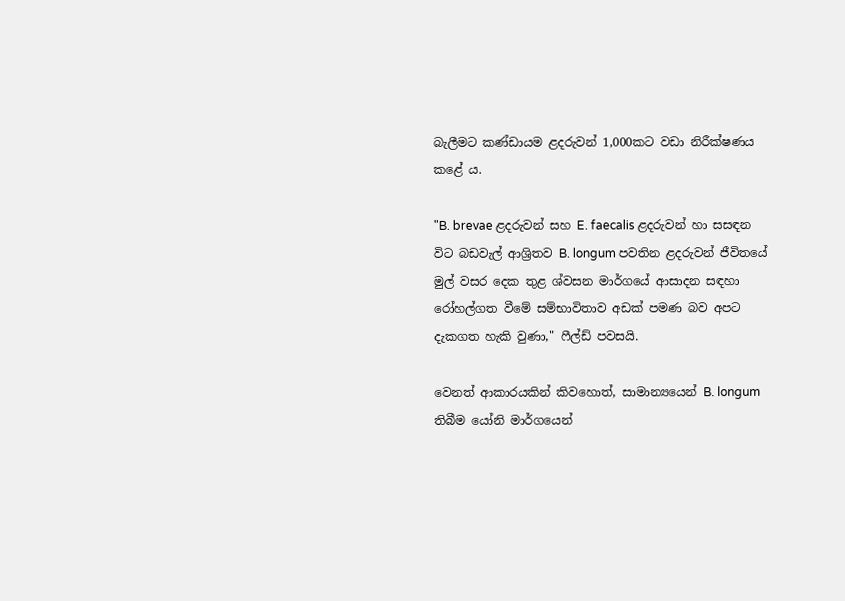බැලීමට කණ්ඩායම ළදරුවන් 1,000කට වඩා නිරීක්ෂණය කළේ ය.

"B. brevae ළදරුවන් සහ E. faecalis ළදරුවන් හා සසඳන විට බඩවැල් ආශ්‍රිතව B. longum පවතින ළදරුවන් ජීවිතයේ මුල් වසර දෙක තුළ ශ්වසන මාර්ගයේ ආසාදන සඳහා රෝහල්ගත වීමේ සම්භාවිතාව අඩක් පමණ බව අපට දැකගත හැකි වුණා," ෆීල්ඩ් පවසයි.

වෙනත් ආකාරයකින් කිවහොත්, සාමාන්‍යයෙන් B. longum තිබීම යෝනි මාර්ගයෙන්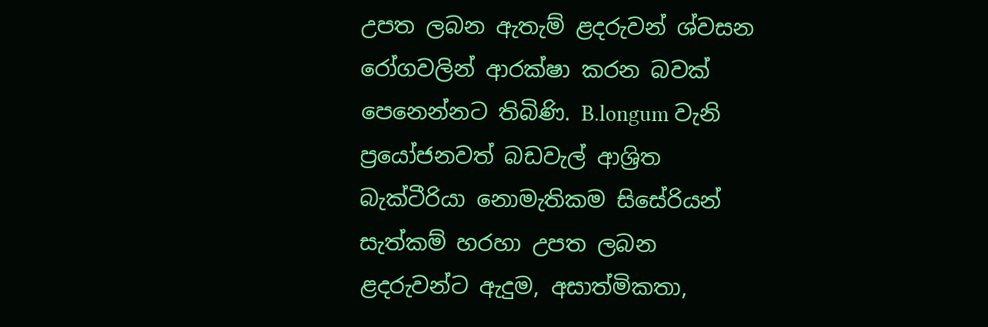උපත ලබන ඇතැම් ළදරුවන් ශ්වසන රෝගවලින් ආරක්ෂා කරන බවක් පෙනෙන්නට තිබිණි. B.longum වැනි ප්‍රයෝජනවත් බඩවැල් ආශ්‍රිත බැක්ටීරියා නොමැතිකම සිසේරියන් සැත්කම් හරහා උපත ලබන ළදරුවන්ට ඇදුම, අසාත්මිකතා,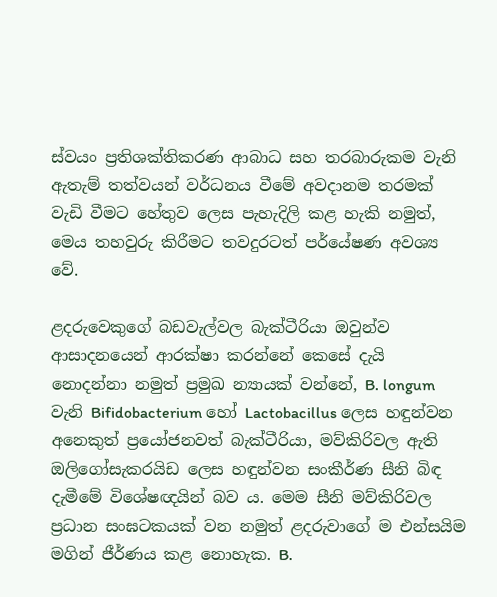ස්වයං ප්‍රතිශක්තිකරණ ආබාධ සහ තරබාරුකම වැනි ඇතැම් තත්වයන් වර්ධනය වීමේ අවදානම තරමක් වැඩි වීමට හේතුව ලෙස පැහැදිලි කළ හැකි නමුත්, මෙය තහවුරු කිරීමට තවදුරටත් පර්යේෂණ අවශ්‍ය වේ.

ළදරුවෙකුගේ බඩවැල්වල බැක්ටීරියා ඔවුන්ව ආසාදනයෙන් ආරක්ෂා කරන්නේ කෙසේ දැයි නොදන්නා නමුත් ප්‍රමුඛ න්‍යායක් වන්නේ, B. longum වැනි Bifidobacterium හෝ Lactobacillus ලෙස හඳුන්වන අනෙකුත් ප්‍රයෝජනවත් බැක්ටීරියා, මව්කිරිවල ඇති ඔලිගෝසැකරයිඩ ලෙස හඳුන්වන සංකීර්ණ සීනි බිඳ දැමීමේ විශේෂඥයින් බව ය. මෙම සීනි මව්කිරිවල ප්‍රධාන සංඝටකයක් වන නමුත් ළදරුවාගේ ම එන්සයිම මගින් ජීර්ණය කළ නොහැක. B.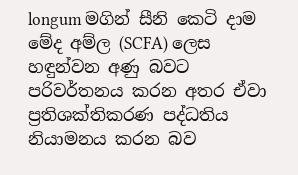longum මගින් සීනි කෙටි දාම මේද අම්ල (SCFA) ලෙස හඳුන්වන අණු බවට පරිවර්තනය කරන අතර ඒවා ප්‍රතිශක්තිකරණ පද්ධතිය නියාමනය කරන බව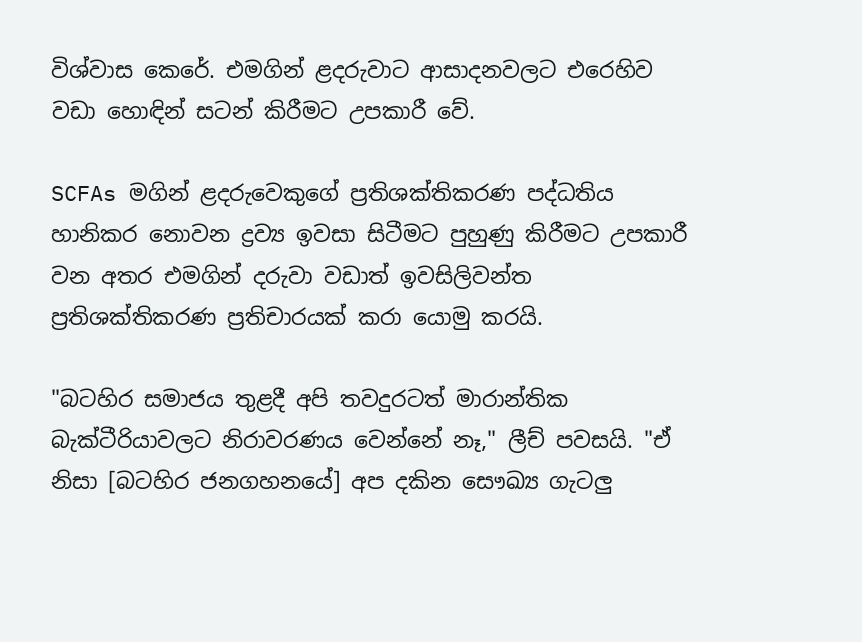විශ්වාස කෙරේ. එමගින් ළදරුවාට ආසාදනවලට එරෙහිව වඩා හොඳින් සටන් කිරීමට උපකාරී වේ.

SCFAs මගින් ළදරුවෙකුගේ ප්‍රතිශක්තිකරණ පද්ධතිය හානිකර නොවන ද්‍රව්‍ය ඉවසා සිටීමට පුහුණු කිරීමට උපකාරී වන අතර එමගින් දරුවා වඩාත් ඉවසිලිවන්ත ප්‍රතිශක්තිකරණ ප්‍රතිචාරයක් කරා යොමු කරයි.

"බටහිර සමාජය තුළදී අපි තවදුරටත් මාරාන්තික බැක්ටීරියාවලට නිරාවරණය වෙන්නේ නෑ," ලීච් පවසයි. "ඒ නිසා [බටහිර ජනගහනයේ] අප දකින සෞඛ්‍ය ගැටලු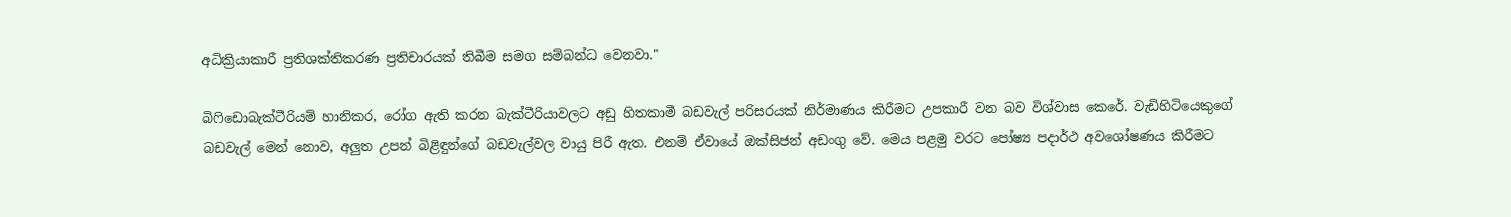අධික්‍රියාකාරී ප්‍රතිශක්තිකරණ ප්‍රතිචාරයක් තිබීම සමග සම්බන්ධ වෙනවා."

බිෆිඩොබැක්ටීරියම් හානිකර, රෝග ඇති කරන බැක්ටීරියාවලට අඩු හිතකාමී බඩවැල් පරිසරයක් නිර්මාණය කිරීමට උපකාරී වන බව විශ්වාස කෙරේ. වැඩිහිටියෙකුගේ බඩවැල් මෙන් නොව, අලුත උපන් බිළිඳුන්ගේ බඩවැල්වල වායු පිරී ඇත. එනම් ඒවායේ ඔක්සිජන් අඩංගු වේ. මෙය පළමු වරට පෝෂ්‍ය පදාර්ථ අවශෝෂණය කිරීමට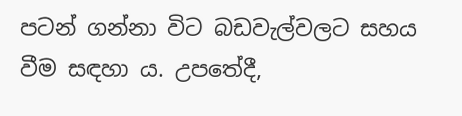පටන් ගන්නා විට බඩවැල්වලට සහය වීම සඳහා ය. උපතේදී,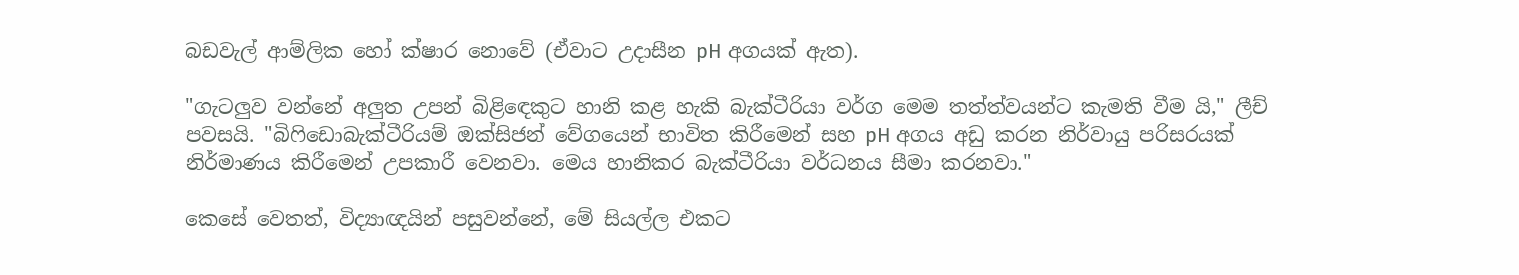බඩවැල් ආම්ලික හෝ ක්ෂාර නොවේ (ඒවාට උදාසීන pH අගයක් ඇත).

"ගැටලුව වන්නේ අලුත උපන් බිළිඳෙකුට හානි කළ හැකි බැක්ටීරියා වර්ග මෙම තත්ත්වයන්ට කැමති වීම යි," ලීච් පවසයි. "බිෆිඩොබැක්ටීරියම් ඔක්සිජන් වේගයෙන් භාවිත කිරීමෙන් සහ pH අගය අඩු කරන නිර්වායු පරිසරයක් නිර්මාණය කිරීමෙන් උපකාරී වෙනවා. මෙය හානිකර බැක්ටීරියා වර්ධනය සීමා කරනවා."

කෙසේ වෙතත්, විද්‍යාඥයින් පසුවන්නේ, මේ සියල්ල එකට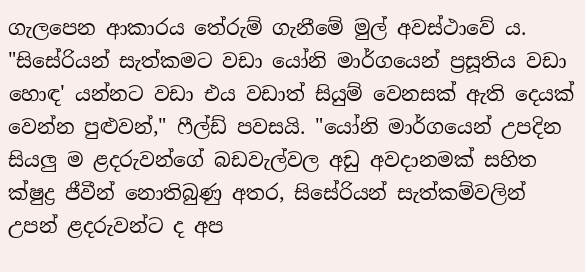ගැලපෙන ආකාරය තේරුම් ගැනීමේ මුල් අවස්ථාවේ ය. "සිසේරියන් සැත්කමට වඩා යෝනි මාර්ගයෙන් ප්‍රසූතිය වඩා හොඳ' යන්නට වඩා එය වඩාත් සියුම් වෙනසක් ඇති දෙයක් වෙන්න පුළුවන්," ෆීල්ඩ් පවසයි. "යෝනි මාර්ගයෙන් උපදින සියලු ම ළදරුවන්ගේ බඩවැල්වල අඩු අවදානමක් සහිත ක්ෂුද්‍ර ජීවීන් නොතිබුණු අතර, සිසේරියන් සැත්කම්වලින් උපන් ළදරුවන්ට ද අප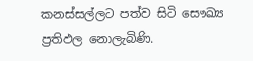කනස්සල්ලට පත්ව සිටි සෞඛ්‍ය ප්‍රතිඵල නොලැබිණි.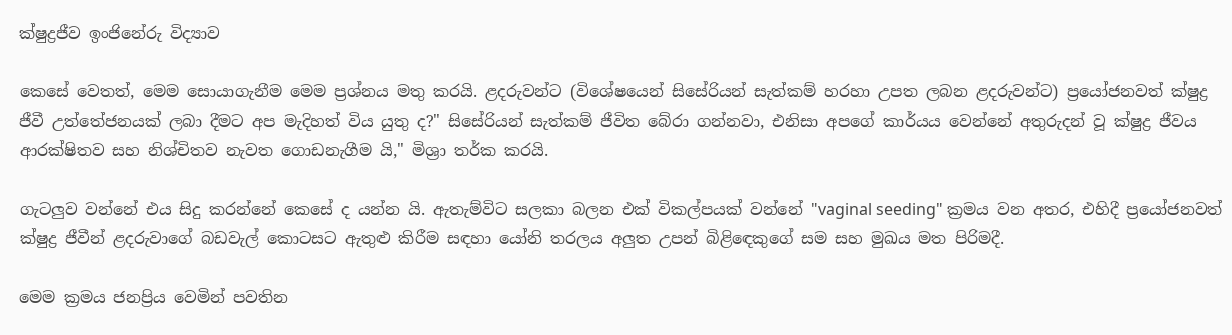ක්ෂුද්‍රජීව ඉංජිනේරු විද්‍යාව

කෙසේ වෙතත්, මෙම සොයාගැනීම මෙම ප්‍රශ්නය මතු කරයි. ළදරුවන්ට (විශේෂයෙන් සිසේරියන් සැත්කම් හරහා උපත ලබන ළදරුවන්ට) ප්‍රයෝජනවත් ක්ෂුද්‍ර ජීවී උත්තේජනයක් ලබා දීමට අප මැදිහත් විය යුතු ද?" සිසේරියන් සැත්කම් ජීවිත බේරා ගන්නවා, එනිසා අපගේ කාර්යය වෙන්නේ අතුරුදන් වූ ක්ෂුද්‍ර ජීවය ආරක්ෂිතව සහ නිශ්චිතව නැවත ගොඩනැගීම යි," මිශ්‍රා තර්ක කරයි.

ගැටලුව වන්නේ එය සිදු කරන්නේ කෙසේ ද යන්න යි. ඇතැම්විට සලකා බලන එක් විකල්පයක් වන්නේ "vaginal seeding" ක්‍රමය වන අතර, එහිදී ප්‍රයෝජනවත් ක්ෂුද්‍ර ජීවීන් ළදරුවාගේ බඩවැල් කොටසට ඇතුළු කිරීම සඳහා යෝනි තරලය අලුත උපන් බිළිඳෙකුගේ සම සහ මුඛය මත පිරිමදී.

මෙම ක්‍රමය ජනප්‍රිය වෙමින් පවතින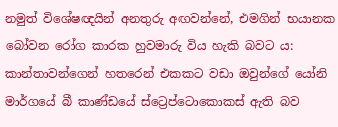නමුත් විශේෂඥයින් අනතුරු අඟවන්නේ, එමගින් භයානක බෝවන රෝග කාරක හුවමාරු විය හැකි බවට ය: කාන්තාවන්ගෙන් හතරෙන් එකකට වඩා ඔවුන්ගේ යෝනි මාර්ගයේ බී කාණ්ඩයේ ස්ට්‍රෙප්ටොකොකස් ඇති බව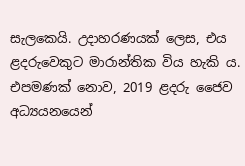සැලකෙයි. උදාහරණයක් ලෙස, එය ළදරුවෙකුට මාරාන්තික විය හැකි ය. එපමණක් නොව, 2019 ළදරු ජෛව අධ්‍යයනයෙන්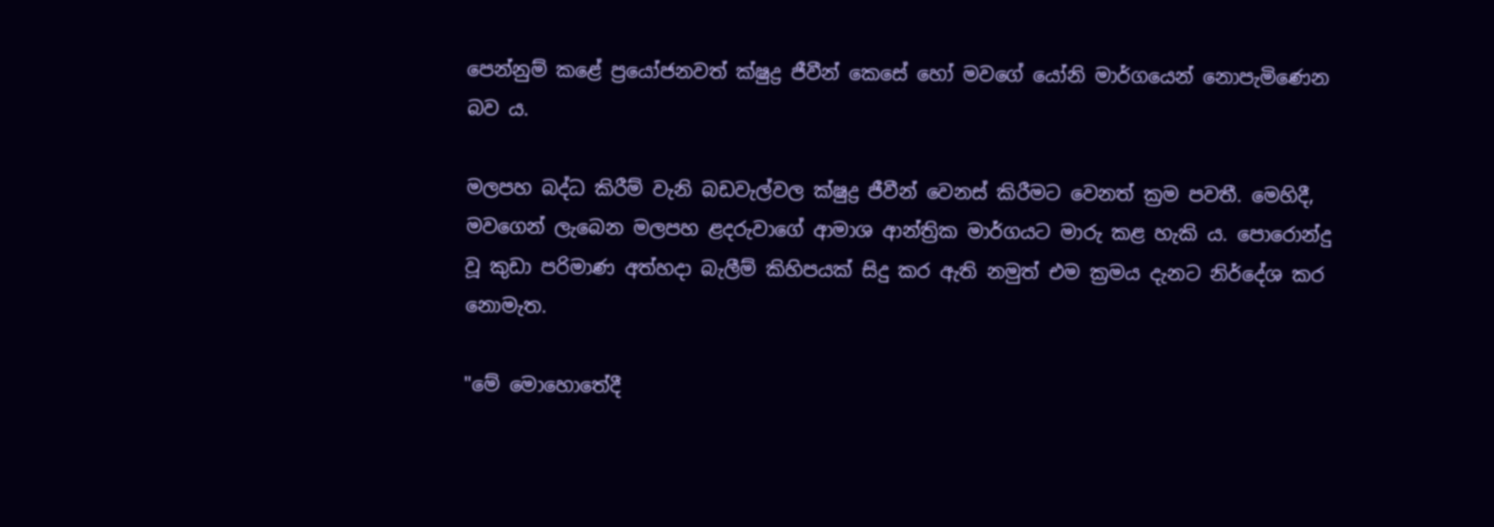පෙන්නුම් කළේ ප්‍රයෝජනවත් ක්ෂුද්‍ර ජීවීන් කෙසේ හෝ මවගේ යෝනි මාර්ගයෙන් නොපැමිණෙන බව ය.

මලපහ බද්ධ කිරීම් වැනි බඩවැල්වල ක්ෂුද්‍ර ජීවීන් වෙනස් කිරීමට වෙනත් ක්‍රම පවතී. මෙහිදී, මවගෙන් ලැබෙන මලපහ ළදරුවාගේ ආමාශ ආන්ත්‍රික මාර්ගයට මාරු කළ හැකි ය. පොරොන්දු වූ කුඩා පරිමාණ අත්හදා බැලීම් කිහිපයක් සිදු කර ඇති නමුත් එම ක්‍රමය දැනට නිර්දේශ කර නොමැත.

"මේ මොහොතේදී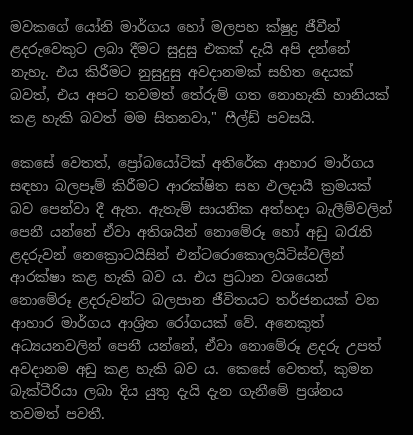මවකගේ යෝනි මාර්ගය හෝ මලපහ ක්ෂුද්‍ර ජීවීන් ළදරුවෙකුට ලබා දීමට සුදුසු එකක් දැයි අපි දන්නේ නැහැ. එය කිරීමට නුසුදුසු අවදානමක් සහිත දෙයක් බවත්, එය අපට තවමත් තේරුම් ගත නොහැකි හානියක් කළ හැකි බවත් මම සිතනවා," ෆීල්ඩ් පවසයි.

කෙසේ වෙතත්, ප්‍රෝබයෝටික් අතිරේක ආහාර මාර්ගය සඳහා බලපෑම් කිරීමට ආරක්ෂිත සහ ඵලදායී ක්‍රමයක් බව පෙන්වා දී ඇත. ඇතැම් සායනික අත්හදා බැලීම්වලින් පෙනී යන්නේ ඒවා අතිශයින් නොමේරූ හෝ අඩු බරැති ළදරුවන් නෙක්‍රොටයිසින් එන්ටරොකොලයිටිස්වලින් ආරක්ෂා කළ හැකි බව ය. එය ප්‍රධාන වශයෙන් නොමේරූ ළදරුවන්ට බලපාන ජීවිතයට තර්ජනයක් වන ආහාර මාර්ගය ආශ්‍රිත රෝගයක් වේ. අනෙකුත් අධ්‍යයනවලින් පෙනී යන්නේ, ඒවා නොමේරූ ළදරු උපත් අවදානම අඩු කළ හැකි බව ය. කෙසේ වෙතත්, කුමන බැක්ටීරියා ලබා දිය යුතු දැයි දැන ගැනීමේ ප්‍රශ්නය තවමත් පවතී.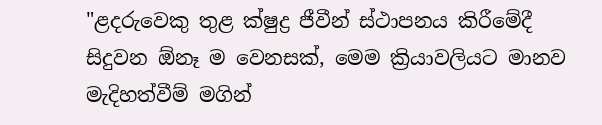"ළදරුවෙකු තුළ ක්ෂුද්‍ර ජීවීන් ස්ථාපනය කිරීමේදී සිදුවන ඕනෑ ම වෙනසක්, මෙම ක්‍රියාවලියට මානව මැදිහත්වීම් මගින්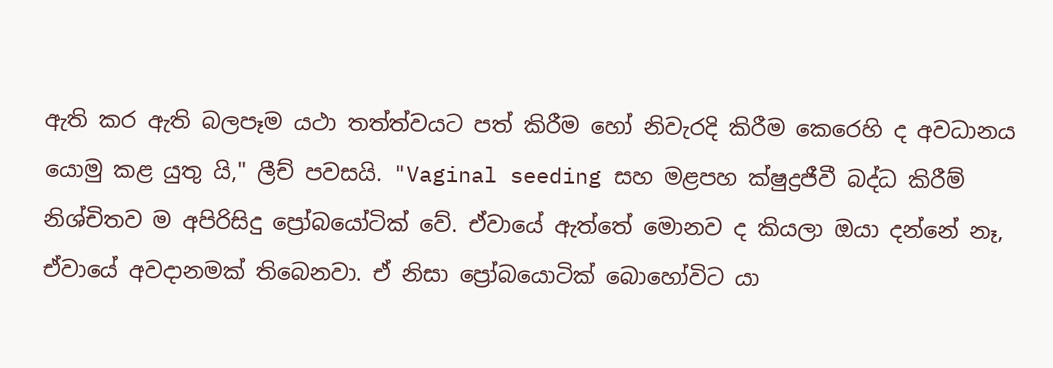ඇති කර ඇති බලපෑම යථා තත්ත්වයට පත් කිරීම හෝ නිවැරදි කිරීම කෙරෙහි ද අවධානය යොමු කළ යුතු යි," ලීච් පවසයි. "Vaginal seeding සහ මළපහ ක්ෂුද්‍රජීවී බද්ධ කිරීම් නිශ්චිතව ම අපිරිසිදු ප්‍රෝබයෝටික් වේ. ඒවායේ ඇත්තේ මොනව ද කියලා ඔයා දන්නේ නෑ, ඒවායේ අවදානමක් තිබෙනවා. ඒ නිසා ප්‍රෝබයොටික් බොහෝවිට යා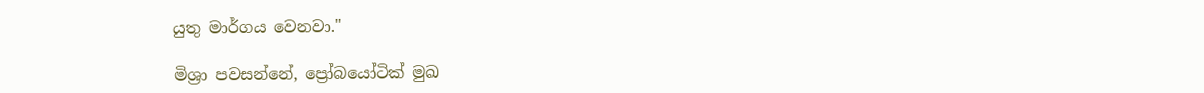යුතු මාර්ගය වෙනවා."

මිශ්‍රා පවසන්නේ, ප්‍රෝබයෝටික් මුඛ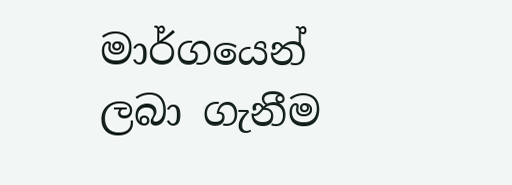මාර්ගයෙන් ලබා ගැනීම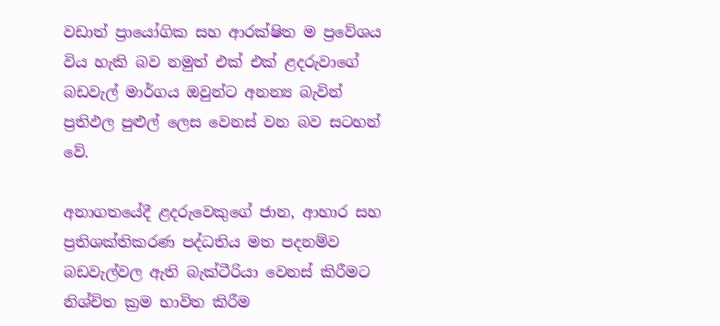වඩාත් ප්‍රායෝගික සහ ආරක්ෂිත ම ප්‍රවේශය විය හැකි බව නමුත් එක් එක් ළදරුවාගේ බඩවැල් මාර්ගය ඔවුන්ට අනන්‍ය බැවින් ප්‍රතිඵල පුළුල් ලෙස වෙනස් වන බව සටහන් වේ.

අනාගතයේදී ළදරුවෙකුගේ ජාන, ආහාර සහ ප්‍රතිශක්තිකරණ පද්ධතිය මත පදනම්ව බඩවැල්වල ඇති බැක්ටීරියා වෙනස් කිරීමට නිශ්චිත ක්‍රම භාවිත කිරීම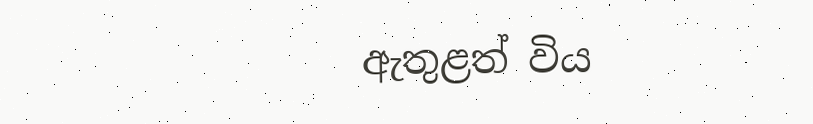ඇතුළත් විය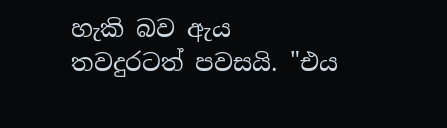හැකි බව ඇය තවදුරටත් පවසයි. "එය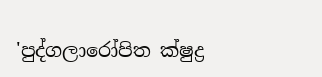'පුද්ගලාරෝපිත ක්ෂුද්‍ර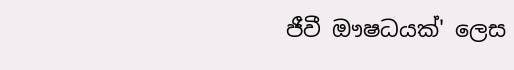ජීවී ඖෂධයක්' ලෙස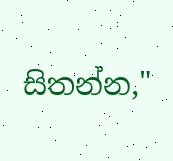සිතන්න,"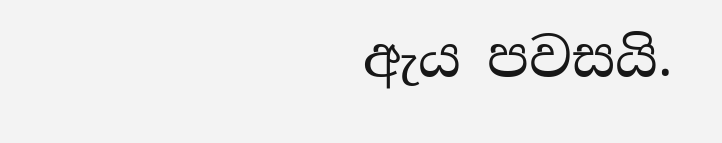ඇය පවසයි.